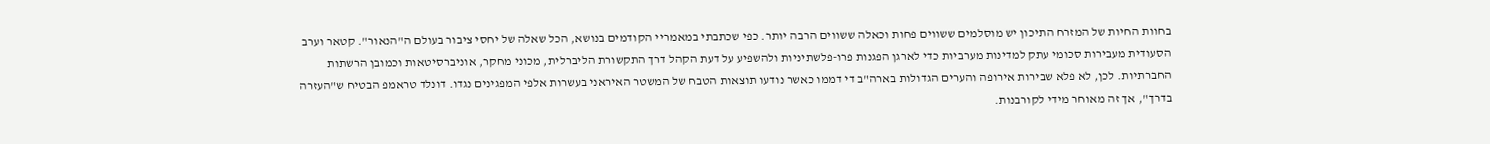בחוות החיות של המזרח התיכון יש מוסלמים ששווים פחות וכאלה ששווים הרבה יותר. כפי שכתבתי במאמריי הקודמים בנושא, הכל שאלה של יחסי ציבור בעולם ה"הנאור". קטאר וערב הסעודית מעבירות סכומי עתק למדינות מערביות כדי לארגן הפגנות פרו-פלשתיניות ולהשפיע על דעת הקהל דרך התקשורת הליברלית, מכוני מחקר, אוניברסיטאות וכמובן הרשתות החברתיות. לכן, לא פלא שבירות אירופה והערים הגדולות בארה"ב די דממו כאשר נודעו תוצאות הטבח של המשטר האיראני בעשרות אלפי המפגינים נגדו. דונלד טראמפ הבטיח ש"העזרה בדרך", אך זה מאוחר מידי לקורבנות.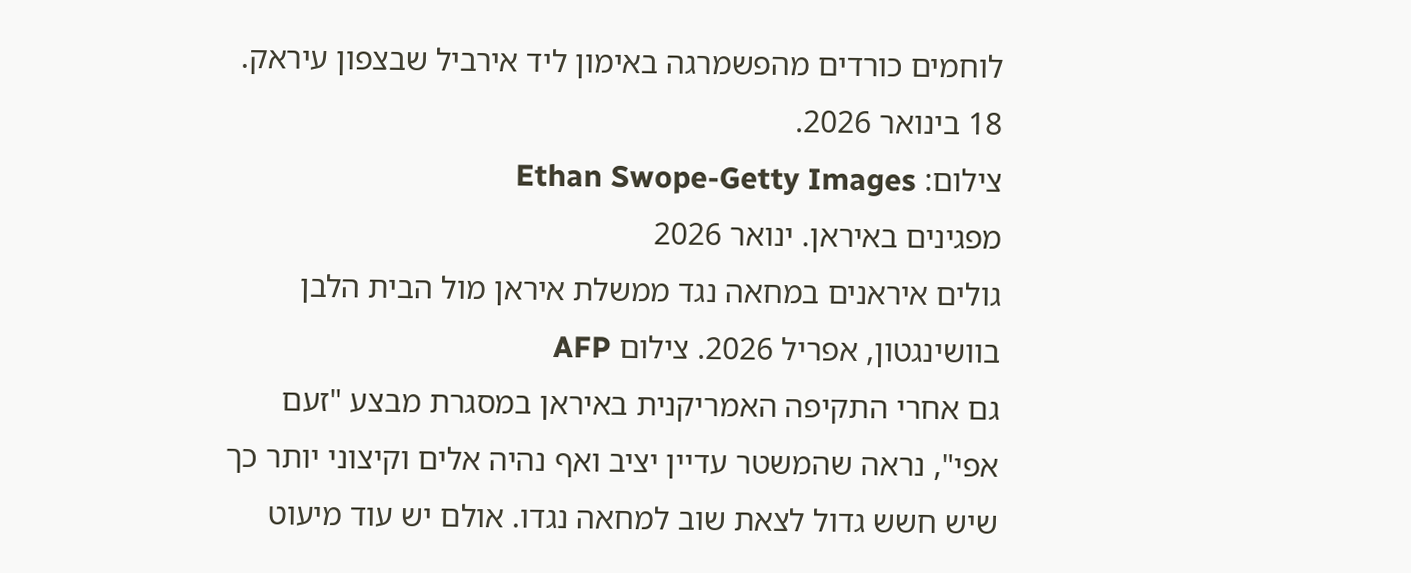לוחמים כורדים מהפשמרגה באימון ליד אירביל שבצפון עיראק. 18 בינואר 2026.
צילום: Ethan Swope-Getty Images
מפגינים באיראן. ינואר 2026
גולים איראנים במחאה נגד ממשלת איראן מול הבית הלבן בוושינגטון, אפריל 2026. צילום AFP
גם אחרי התקיפה האמריקנית באיראן במסגרת מבצע "זעם אפי", נראה שהמשטר עדיין יציב ואף נהיה אלים וקיצוני יותר כך שיש חשש גדול לצאת שוב למחאה נגדו. אולם יש עוד מיעוט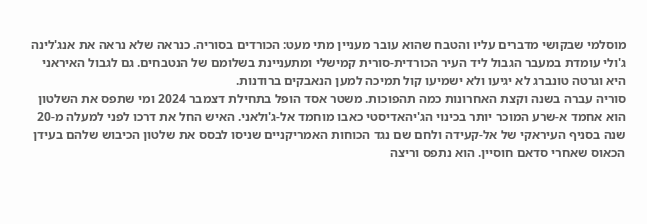מוסלמי שבקושי מדברים עליו והטבח שהוא עובר מעניין מתי מעט: הכורדים בסוריה. כנראה שלא נראה את אנג'לינה ג'ולי עומדת במעבר הגבול ליד העיר הכורדית-סורית קמישלי ומתעניינת בשלומם של הנטבחים. גם לגבול האיראני היא וגרטה טונברג לא יגיעו ולא ישמיעו קול תמיכה למען הנאבקים ברודנות.
סוריה עברה בשנה וקצת האחרונות כמה תהפוכות. משטר אסד הופל בתחילת דצמבר 2024 ומי שתפס את השלטון הוא אחמד א-שרע המוכר יותר בכינוי הג'יהאדיסטי כאבו מוחמד אל-ג'ולאני. האיש החל את דרכו לפני למעלה מ-20 שנה בסניף העיראקי של אל-קעידה ולחם שם נגד הכוחות האמריקניים שניסו לבסס את שלטון הכיבוש שלהם בעידן הכאוס שאחרי סדאם חוסיין. הוא נתפס וריצה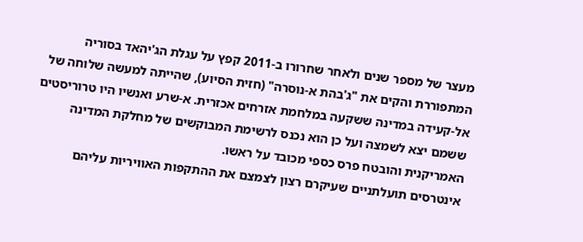מעצר של מספר שנים ולאחר שחרורו ב-2011 קפץ על עגלת הג'יהאד בסוריה המתפוררת והקים את "ג'בהת א-נוסרה" (חזית הסיוע), שהייתה למעשה שלוחה של אל-קעידה במדינה ששקעה במלחמת אזרחים אכזרית. א-שרע ואנשיו היו טרוריסטים ששמם יצא לשמצה ועל כן הוא נכנס לרשימת המבוקשים של מחלקת המדינה האמריקנית והובטח פרס כספי מכובד על ראשו.
אינטרסים תועלתניים שעיקרם רצון לצמצם את ההתקפות האוויריות עליהם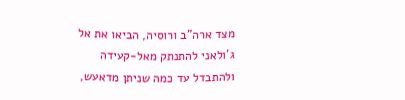מצד ארה"ב ורוסיה, הביאו את אל ג'ולאני להתנתק מאל-קעידה ולהתבדל עד כמה שניתן מדאעש,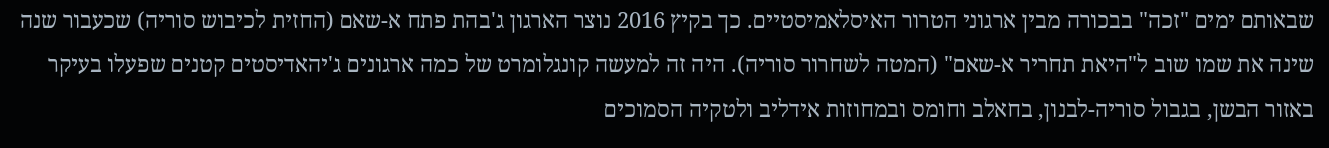שבאותם ימים "זכה" בבכורה מבין ארגוני הטרור האיסלאמיסטיים. כך בקיץ 2016 נוצר הארגון ג'בהת פתח א-שאם (החזית לכיבוש סוריה) שכעבור שנה שינה את שמו שוב ל"היאת תחריר א-שאם" (המטה לשחרור סוריה). היה זה למעשה קונגלומרט של כמה ארגונים ג'יהאדיסטים קטנים שפעלו בעיקר באזור הבשן, בגבול סוריה-לבנון, בחאלב וחומס ובמחוזות אידליב ולטקיה הסמוכים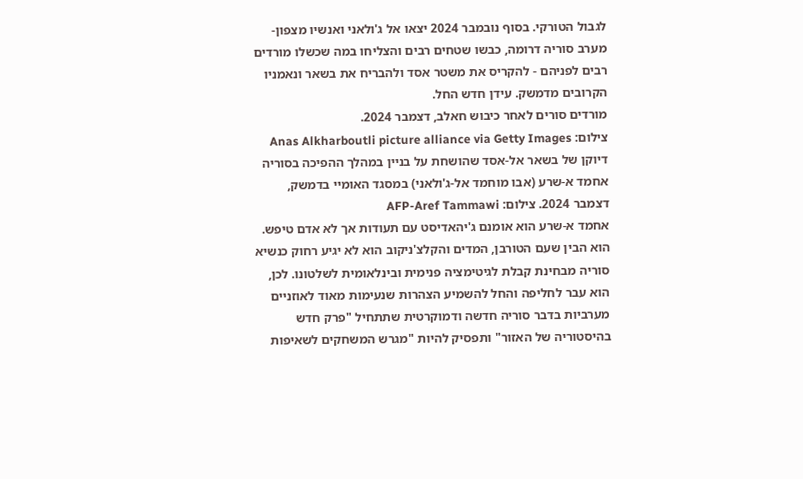לגבול הטורקי. בסוף נובמבר 2024 יצאו אל ג'ולאני ואנשיו מצפון-מערב סוריה דרומה, כבשו שטחים רבים והצליחו במה שכשלו מורדים רבים לפניהם - להקריס את משטר אסד ולהבריח את בשאר ונאמניו הקרובים מדמשק. עידן חדש החל.
מורדים סורים לאחר כיבוש חאלב, דצמבר 2024.
צילום: Anas Alkharboutli picture alliance via Getty Images
דיוקן של בשאר אל-אסד שהושחת על בניין במהלך ההפיכה בסוריה
אחמד א-שרע (אבו מוחמד אל-ג'ולאני) במסגד האומיי בדמשק, דצמבר 2024. צילום: AFP-Aref Tammawi
אחמד א-שרע הוא אומנם ג'יהאדיסט עם תעודות אך לא אדם טיפש. הוא הבין שעם הטורבן, המדים והקלצ'ניקוב הוא לא יגיע רחוק כנשיא סוריה מבחינת קבלת לגיטימציה פנימית ובינלאומית לשלטונו. לכן, הוא עבר לחליפה והחל להשמיע הצהרות שנעימות מאוד לאוזניים מערביות בדבר סוריה חדשה ודמוקרטית שתתחיל "פרק חדש בהיסטוריה של האזור" ותפסיק להיות "מגרש המשחקים לשאיפות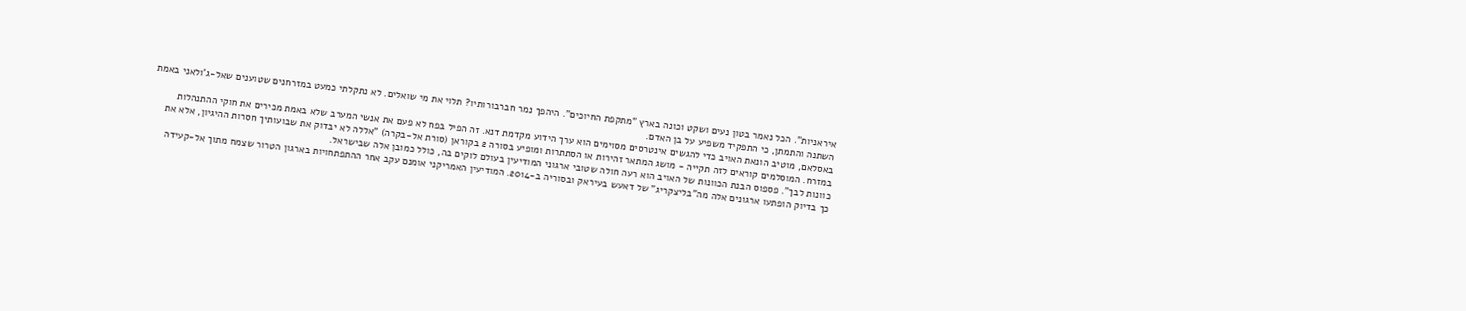איראניות". הכל נאמר בטון נעים ושקט וכונה בארץ "מתקפת החיוכים". היהפך נמר חברבורותיו? תלוי את מי שואלים. לא נתקלתי כמעט במזרחנים שטוענים שאל-ג'ולאני באמת השתנה והתמתן, כי התפקיד משפיע על בן האדם.
באסלאם, מוטיב הונאת האויב כדי להגשים אינטרסים מסוימים הוא ערך הידוע מקדמת דנא. זה הפיל בפח לא פעם את אנשי המערב שלא באמת מכירים את חוקי ההתנהלות במזרח. המוסלמים קוראים לזה תקייה - מושג המתאר זהירות או הסתתרות ומופיע בסורה 2 בקוראן (סורת אל-בקרה) "אללה לא יבדוק את שבועותיך חסרות ההיגיון, אלא את כוונות לבך". פספוס הבנת הכוונות של האויב הוא רעה חולה שטובי ארגוני המודיעין בעולם לוקים בה, כולל כמובן אלה שבישראל.
כך בדיוק הופתעו ארגונים אלה מה"בליצקריג" של דאעש בעיראק ובסוריה ב-2014. המודיעין האמריקני אומנם עקב אחר ההתפתחויות בארגון הטרור שצמח מתוך אל-קעידה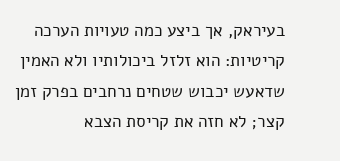בעיראק, אך ביצע כמה טעויות הערכה קריטיות: הוא זלזל ביכולותיו ולא האמין שדאעש יכבוש שטחים נרחבים בפרק זמן קצר; לא חזה את קריסת הצבא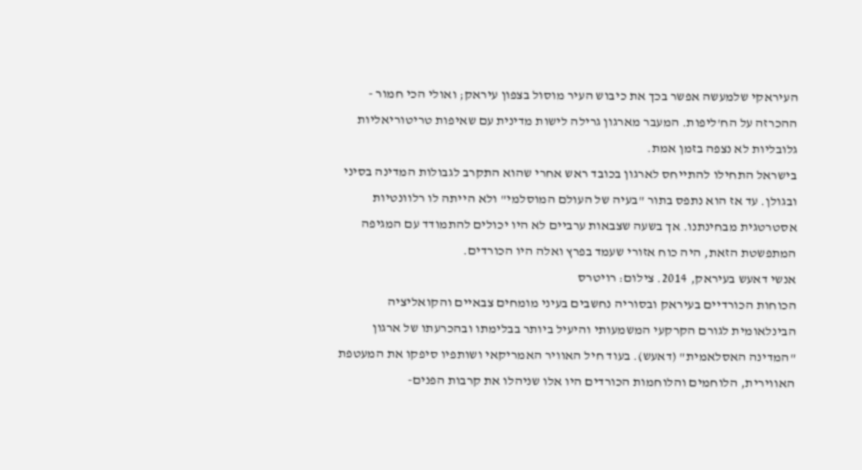העיראקי שלמעשה אפשר בכך את כיבוש העיר מוסול בצפון עיראק; ואולי הכי חמור - ההכרזה על הח'ליפות. המעבר מארגון גרילה לישות מדינית עם שאיפות טריטוריאליות גלובליות לא נצפה בזמן אמת.
בישראל התחילו להתייחס לארגון בכובד ראש אחרי שהוא התקרב לגבולות המדינה בסיני ובגולן. עד אז הוא נתפס בתור "בעיה של העולם המוסלמי" ולא הייתה לו רלוונטיות אסטרטגית מבחינתנו. אך בשעה שצבאות ערביים לא היו יכולים להתמודד עם המגיפה המתפשטת הזאת, היה כוח אזורי שעמד בפרץ ואלה היו הכורדים.
אנשי דאעש בעיראק, 2014. צילום: רויטרס
הכוחות הכורדיים בעיראק ובסוריה נחשבים בעיני מומחים צבאיים והקואליציה הבינלאומית לגורם הקרקעי המשמעותי והיעיל ביותר בבלימתו ובהכרעתו של ארגון "המדינה האסלאמית" (דאעש). בעוד חיל האוויר האמריקאי ושותפיו סיפקו את המעטפת האווירית, הלוחמים והלוחמות הכורדים היו אלו שניהלו את קרבות הפנים-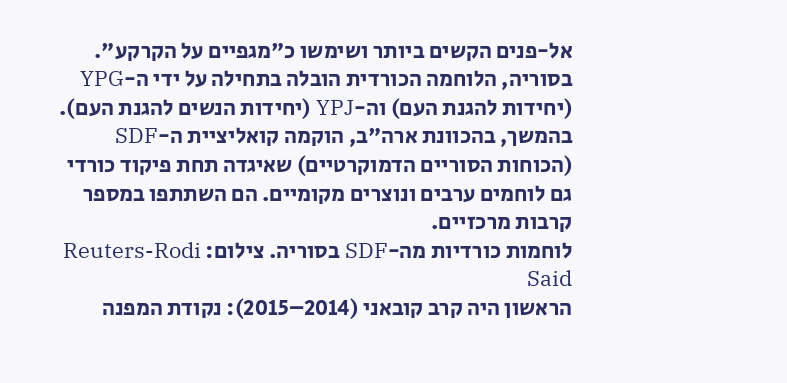אל-פנים הקשים ביותר ושימשו כ"מגפיים על הקרקע". בסוריה, הלוחמה הכורדית הובלה בתחילה על ידי ה-YPG (יחידות להגנת העם) וה-YPJ (יחידות הנשים להגנת העם). בהמשך, בהכוונת ארה"ב, הוקמה קואליציית ה-SDF (הכוחות הסוריים הדמוקרטיים) שאיגדה תחת פיקוד כורדי גם לוחמים ערבים ונוצרים מקומיים. הם השתתפו במספר קרבות מרכזיים.
לוחמות כורדיות מה-SDF בסוריה. צילום: Reuters-Rodi Said
הראשון היה קרב קובאני (2014–2015): נקודת המפנה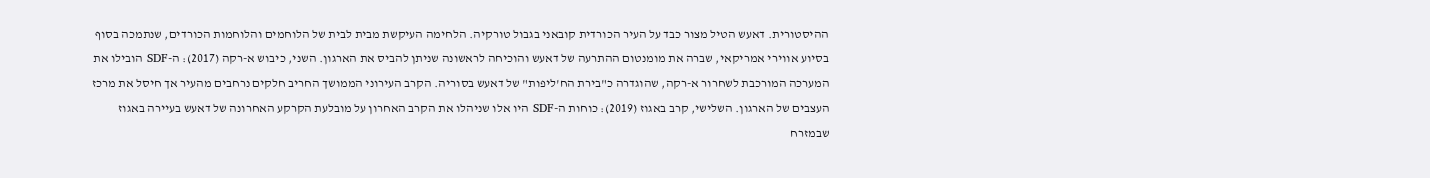ההיסטורית. דאעש הטיל מצור כבד על העיר הכורדית קובאני בגבול טורקיה. הלחימה העיקשת מבית לבית של הלוחמים והלוחמות הכורדים, שנתמכה בסוף בסיוע אווירי אמריקאי, שברה את מומנטום ההתרעה של דאעש והוכיחה לראשונה שניתן להביס את הארגון. השני, כיבוש א-רקה (2017): ה-SDF הובילו את המערכה המורכבת לשחרור א-רקה, שהוגדרה כ"בירת הח'ליפות" של דאעש בסוריה. הקרב העירוני הממושך החריב חלקים נרחבים מהעיר אך חיסל את מרכז העצבים של הארגון. השלישי, קרב באגוז (2019): כוחות ה-SDF היו אלו שניהלו את הקרב האחרון על מובלעת הקרקע האחרונה של דאעש בעיירה באגוז שבמזרח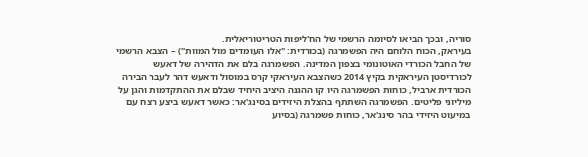סוריה, ובכך הביאו לסיומה הרשמי של הח'ליפות הטריטוריאלית.
בעיראק, הכוח הלוחם היה הפשמרגה (בכורדית: "אלו העומדים מול המוות") – הצבא הרשמי של החבל הכורדי האוטונומי בצפון המדינה. הפשמרגה בלם את הדהירה של דאעש לכורדיסטן העיראקית בקיץ 2014 כשהצבא העיראקי קרס במוסול ודאעש דהר לעבר הבירה הכורדית ארביל, כוחות הפשמרגה היו קו ההגנה היציב היחיד שבלם את ההתקדמות והגן על מיליוני פליטים. הפשמרגה השתתף בהצלת היזידים בסינג'אר: כאשר דאעש ביצע רצח עם במיעוט היזידי בהר סינג'אר, כוחות פשמרגה (בסיוע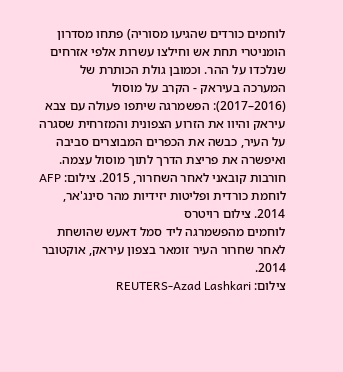לוחמים כורדים שהגיעו מסוריה) פתחו מסדרון הומניטרי תחת אש וחילצו עשרות אלפי אזרחים שנלכדו על ההר. וכמובן גולת הכותרת של המערכה בעיראק - הקרב על מוסול (2016–2017): הפשמרגה שיתפו פעולה עם צבא עיראק והיוו את הזרוע הצפונית והמזרחית שסגרה על העיר, כבשה את הכפרים המבוצרים סביבה ואיפשרה את פריצת הדרך לתוך מוסול עצמה.
חורבות קובאני לאחר השחרור, 2015. צילום: AFP
לוחמת כורדית ופליטות יזידיות מהר סינג'אר, 2014. צילום רויטרס
לוחמים מהפשמרגה ליד סמל דאעש שהושחת לאחר שחרור העיר זומאר בצפון עיראק, אוקטובר 2014.
צילום: REUTERS-Azad Lashkari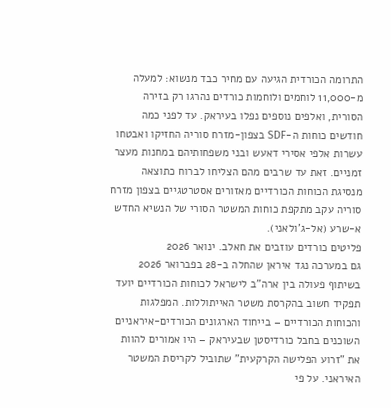התרומה הכורדית הגיעה עם מחיר כבד מנשוא: למעלה מ-11,000 לוחמים ולוחמות כורדים נהרגו רק בזירה הסורית, ואלפים נוספים נפלו בעיראק. עד לפני כמה חודשים כוחות ה-SDF בצפון-מזרח סוריה החזיקו ואבטחו עשרות אלפי אסירי דאעש ובני משפחותיהם במחנות מעצר זמניים. זאת עד שרבים מהם הצליחו לברוח כתוצאה מנסיגת הכוחות הכורדיים מאזורים אסטרטגיים בצפון מזרח סוריה עקב מתקפת כוחות המשטר הסורי של הנשיא החדש א-שרע (אל-ג'ולאני).
פליטים כורדים עוזבים את חאלב. ינואר 2026
גם במערכה נגד איראן שהחלה ב-28 בפברואר 2026 בשיתוף פעולה בין ארה"ב לישראל לכוחות הכורדיים יועד תפקיד חשוב בהקרסת משטר האייתוללות. המפלגות והכוחות הכורדיים – בייחוד הארגונים הכורדים-איראניים השוכנים בחבל כורדיסטן שבעיראק – היו אמורים להוות את "זרוע הפלישה הקרקעית" שתוביל לקריסת המשטר האיראני. על פי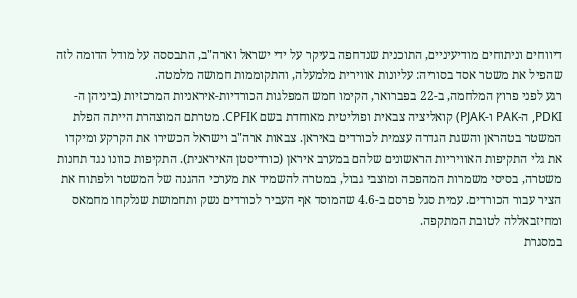דיווחים וניתוחים מודיעיניים, התוכנית שנדחפה בעיקר על ידי ישראל וארה"ב, התבססה על מודל הדומה לזה שהפיל את משטר אסד בסוריה: עליונות אווירית מלמעלה, והתקוממות חמושה מלמטה.
רגע לפני פרוץ המלחמה, ב-22 בפברואר, הקימו חמש המפלגות הכורדיות-איראניות המרכזיות (ביניהן ה-PDKI, ה-PAK ו-PJAK) קואליציה צבאית ופוליטית מאוחדת בשם CPFIK. מטרתם המוצהרת הייתה הפלת המשטר בטהראן והשגת הגדרה עצמית לכורדים באיראן. צבאות ארה"ב וישראל הכשירו את הקרקע ומיקדו את גלי התקיפות האוויריות הראשונים שלהם במערב איראן (כורדיסטן האיראנית). התקיפות כוונו נגד תחנות משטרה, בסיסי משמרות המהפכה ומוצבי גבול, במטרה להשמיד את מערכי ההגנה של המשטר ולפתוח את הציר עבור הכורדים. עמית סגל פרסם ב-4.6 שהמוסד אף העביר לכורדים נשק ותחמושת שנלקחו מחמאס ומחיזבאללה לטובת המתקפה.
במסגרת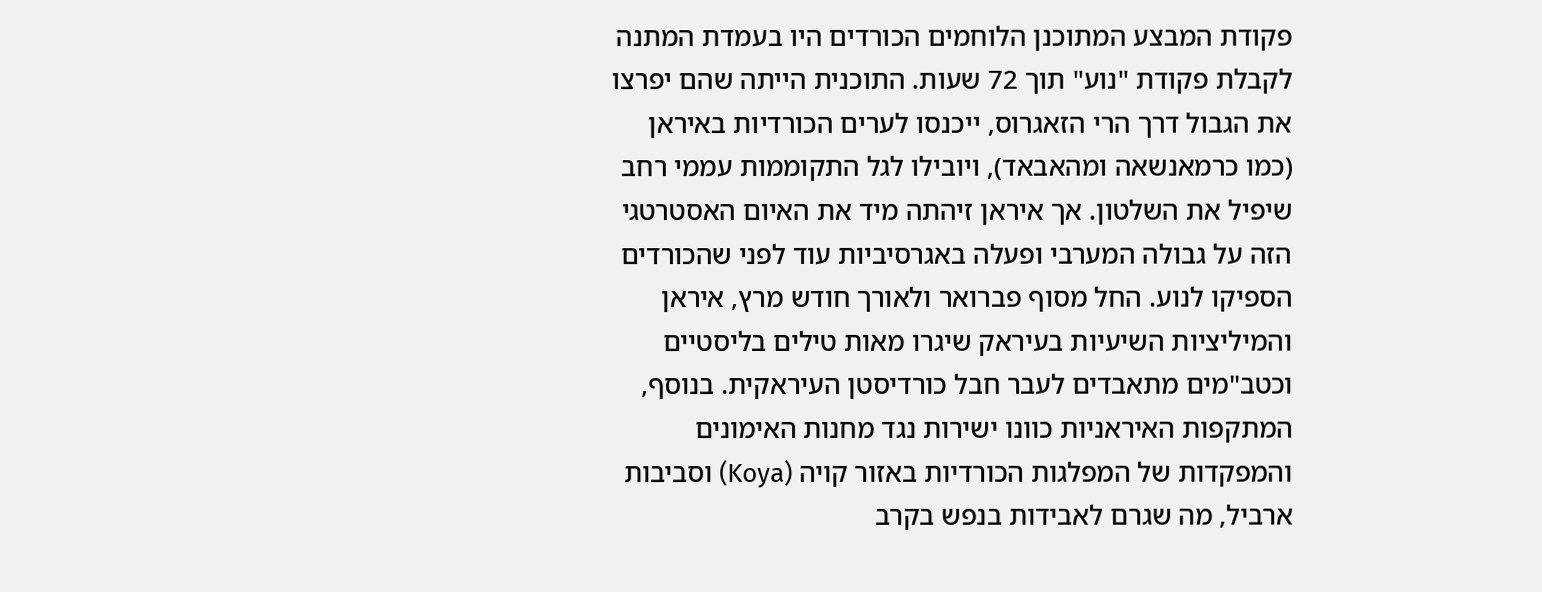פקודת המבצע המתוכנן הלוחמים הכורדים היו בעמדת המתנה לקבלת פקודת "נוע" תוך 72 שעות. התוכנית הייתה שהם יפרצו את הגבול דרך הרי הזאגרוס, ייכנסו לערים הכורדיות באיראן (כמו כרמאנשאה ומהאבאד), ויובילו לגל התקוממות עממי רחב שיפיל את השלטון. אך איראן זיהתה מיד את האיום האסטרטגי הזה על גבולה המערבי ופעלה באגרסיביות עוד לפני שהכורדים הספיקו לנוע. החל מסוף פברואר ולאורך חודש מרץ, איראן והמיליציות השיעיות בעיראק שיגרו מאות טילים בליסטיים וכטב"מים מתאבדים לעבר חבל כורדיסטן העיראקית. בנוסף, המתקפות האיראניות כוונו ישירות נגד מחנות האימונים והמפקדות של המפלגות הכורדיות באזור קויה (Koya) וסביבות ארביל, מה שגרם לאבידות בנפש בקרב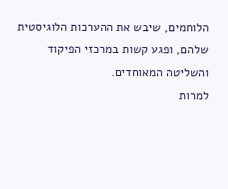הלוחמים, שיבש את ההערכות הלוגיסטית שלהם, ופגע קשות במרכזי הפיקוד והשליטה המאוחדים.
למרות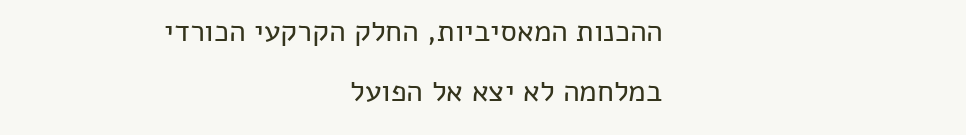ההכנות המאסיביות, החלק הקרקעי הכורדי במלחמה לא יצא אל הפועל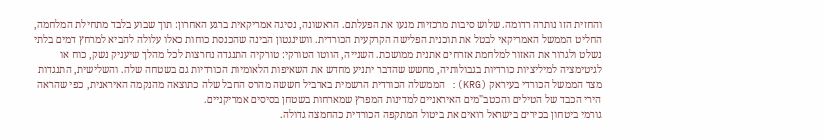והחזית הזו נותרה רדומה. שלוש סיבות מרכזיות מנעו את הפעלתם. הראשונה, נסיגה אמריקאית ברגע האחרון: תוך שבוע בלבד מתחילת המלחמה, החליט הממשל האמריקאי לבטל את תוכנית הפלישה הקרקעית הכורדית. וושינגטון הבינה שהכנסת כוחות כאלו עלולה להביא למרחץ דמים בלתי נשלט ולגרור את האזור למלחמת אזרחים אתנית ממושכת. השנייה, הווטו הטורקי: טורקיה התנגדה נחרצות לכל מהלך שיעניק נשק, כוח או לגיטימציה למיליציות כורדיות בגבולותיה, מחשש שהדבר יתניע מחדש את השאיפות הלאומיות הכורדיות גם בשטחה שלה. והשלישית, התנגדות מצד הממשל הכורדי בעיראק (KRG): הממשלה הכורדית הרשמית בארביל חששה מהרס החבל שלה כתוצאה מהנקמה האיראנית, כפי שהראה הירי הכבד של הטילים והכטב"מים האיראניים למדינות המפרץ שמארחות בשטחן בסיסים אמריקניים.
גורמי ביטחון בכירים בישראל רואים את ביטול המתקפה הכורדית כהחמצה גדולה.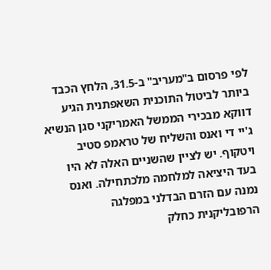לפי פרסום ב"מעריב" ב-31.5, הלחץ הכבד ביותר לביטול התוכנית השאפתנית הגיע דווקא מבכירי הממשל האמריקני סגן הנשיא ג'יי די ואנס והשליח של טראמפ סטיב ויטקוף. יש לציין שהשניים האלה לא היו בעד היציאה למלחמה מלכתחילה. ואנס נמנה עם הזרם הבדלני במפלגה הרפובליקנית כחלק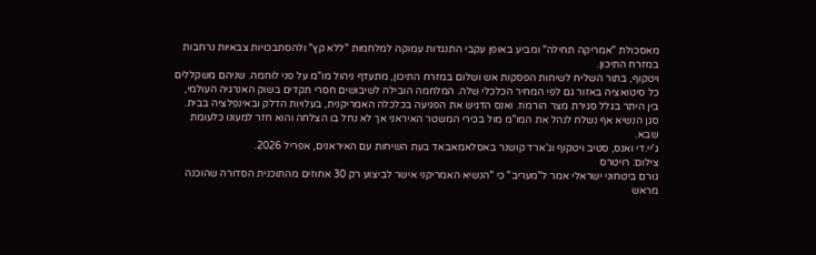מאסכולת "אמריקה תחילה" ומביע באופן עקבי התנגדות עמוקה למלחמות "ללא קץ" ולהסתבכויות צבאיות נרחבות במזרח התיכון.
ויטקוף, בתור השליח לשיחות הפסקות אש ושלום במזרח התיכון, מתעדף ניהול מו"מ על פני לוחמה. שניהם משקללים כל סיטואציה באזור גם לפי המחיר הכלכלי שלה. המלחמה הובילה לשיבושים חסרי תקדים בשוק האנרגיה העולמי, בין היתר בגלל סגירת מצר הורמוז. ואנס הדגיש את הפגיעה בכלכלה האמריקנית, בעלויות הדלק ובאינפלציה בבית. סגן הנשיא אף נשלח לנהל את המו"מ מול בכירי המשטר האיראני אך לא נחל בו הצלחה והוא חזר למעונו כלעומת שבא.
ג'יי.די ואנס, סטיב ויטקוף וג'ארד קושנר באסלאמאבאד בעת השיחות עם האיראנים, אפריל 2026.
צילום: רויטרס
גורם ביטחוני ישראלי אמר ל"מעריב" כי "הנשיא האמריקני אישר לביצוע רק 30 אחוזים מהתוכנית הסדורה שהוכנה מראש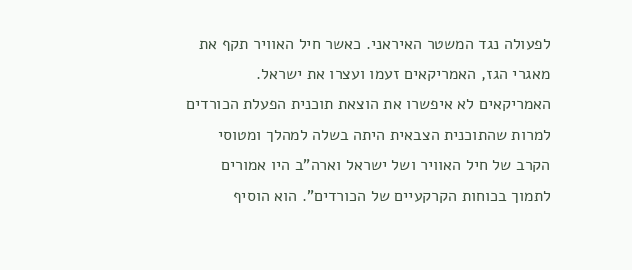לפעולה נגד המשטר האיראני. כאשר חיל האוויר תקף את מאגרי הגז, האמריקאים זעמו ועצרו את ישראל. האמריקאים לא איפשרו את הוצאת תוכנית הפעלת הכורדים למרות שהתוכנית הצבאית היתה בשלה למהלך ומטוסי הקרב של חיל האוויר ושל ישראל וארה"ב היו אמורים לתמוך בכוחות הקרקעיים של הכורדים". הוא הוסיף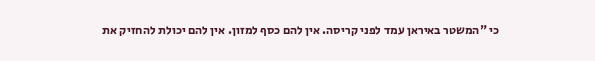כי "המשטר באיראן עמד לפני קריסה. אין להם כסף למזון. אין להם יכולת להחזיק את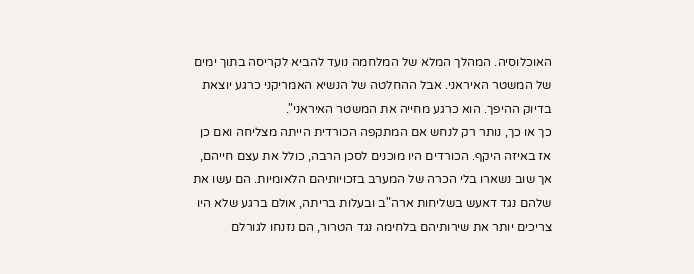האוכלוסיה. המהלך המלא של המלחמה נועד להביא לקריסה בתוך ימים של המשטר האיראני. אבל ההחלטה של הנשיא האמריקני כרגע יוצאת בדיוק ההיפך. הוא כרגע מחייה את המשטר האיראני".
כך או כך, נותר רק לנחש אם המתקפה הכורדית הייתה מצליחה ואם כן אז באיזה היקף. הכורדים היו מוכנים לסכן הרבה, כולל את עצם חייהם, אך שוב נשארו בלי הכרה של המערב בזכויותיהם הלאומיות. הם עשו את שלהם נגד דאעש בשליחות ארה"ב ובעלות בריתה, אולם ברגע שלא היו צריכים יותר את שירותיהם בלחימה נגד הטרור, הם נזנחו לגורלם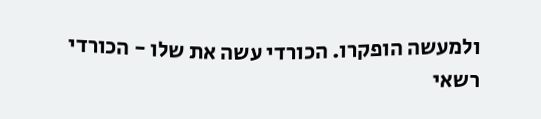ולמעשה הופקרו. הכורדי עשה את שלו - הכורדי רשאי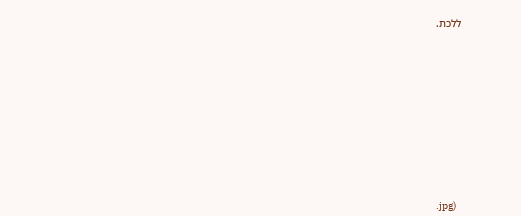ללכת.













.jpg)